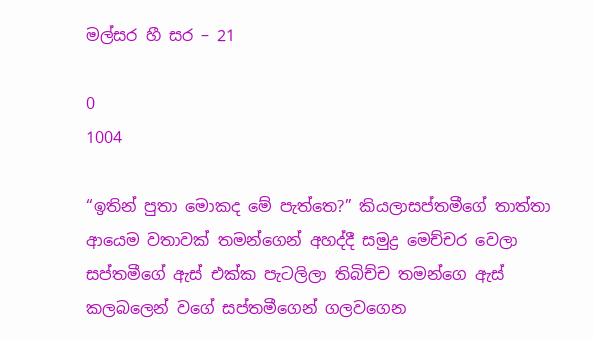මල්සර හී සර – 21

0
1004

“ඉතින් පුතා මොකද මේ පැත්තෙ?” කියලාසප්තමීගේ තාත්තා ආයෙම වතාවක් තමන්ගෙන් අහද්දී සමුද්‍ර මෙච්චර වෙලා සප්තමීගේ ඇස් එක්ක පැටලිලා තිබිච්ච තමන්ගෙ ඇස් කලබලෙන් වගේ සප්තමීගෙන් ගලවගෙන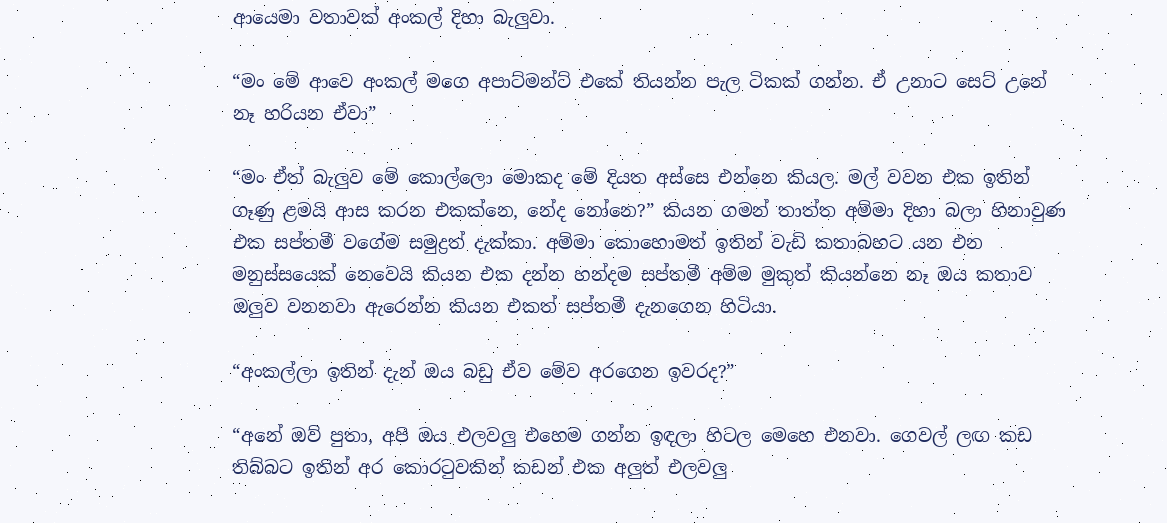ආයෙමා වතාවක් අංකල් දිහා බැලුවා.

“මං මේ ආවෙ අංකල් මගෙ අපාට්මන්ට් එකේ තියන්න පැල ටිකක් ගන්න. ඒ උනාට සෙට් උනේ නෑ හරියන ඒවා”

“මං ඒත් බැලුව මේ කොල්ලො මොකද මේ දියත අස්සෙ එන්නෙ කියල. මල් වවන එක ඉතින් ගෑණු ළමයි ආස කරන එකක්නෙ, නේද නෝනෙ?” කියන ගමන් තාත්ත අම්මා දිහා බලා හිනාවුණ එක සප්තමී වගේම සමුද්‍රත් දැක්කා. අම්මා කොහොමත් ඉතින් වැඩි කතාබහට යන එන මනුස්සයෙක් නෙවෙයි කියන එක දන්න හන්දම සප්තමී අම්ම මුකුත් කියන්නෙ නෑ ඔය කතාව ඔලුව වනනවා ඇරෙන්න කියන එකත් සප්තමී දැනගෙන හිටියා.

“අංකල්ලා ඉතින් දැන් ඔය බඩු ඒව මේව අරගෙන ඉවරද?”

“අනේ ඔව් පුතා, අපි ඔය එලවලු එහෙම ගන්න ඉඳලා හිටල මෙහෙ එනවා. ගෙවල් ලඟ කඩ තිබ්බට ඉතින් අර කොරටුවකින් කඩන් එක අලුත් එලවලු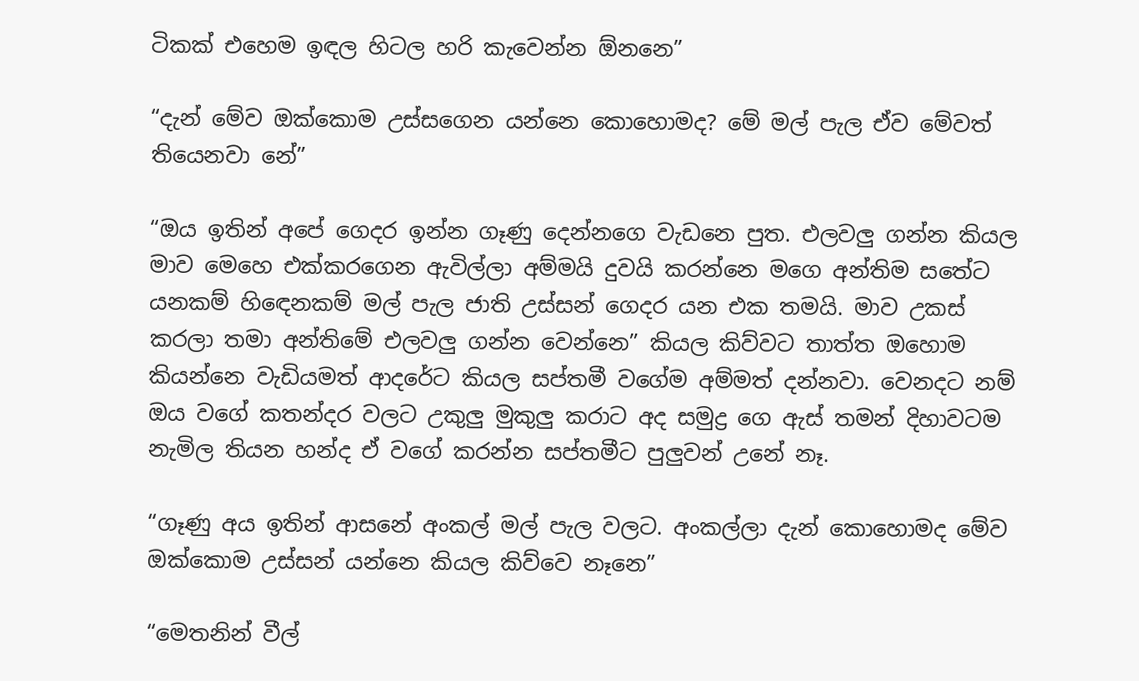ටිකක් එහෙම ඉඳල හිටල හරි කැවෙන්න ඕනනෙ”

“දැන් මේව ඔක්කොම උස්සගෙන යන්නෙ කොහොමද? මේ මල් පැල ඒව මේවත් තියෙනවා නේ”

“ඔය ඉතින් අපේ ගෙදර ඉන්න ගෑණු දෙන්නගෙ වැඩනෙ පුත. එලවලු ගන්න කියල මාව මෙහෙ එක්කරගෙන ඇවිල්ලා අම්මයි දුවයි කරන්නෙ මගෙ අන්තිම සතේට යනකම් හිඳෙනකම් මල් පැල ජාති උස්සන් ගෙදර යන එක තමයි. මාව උකස් කරලා තමා අන්තිමේ එලවලු ගන්න වෙන්නෙ” කියල කිව්වට තාත්ත ඔහොම කියන්නෙ වැඩියමත් ආදරේට කියල සප්තමී වගේම අම්මත් දන්නවා. වෙනදට නම් ඔය වගේ කතන්දර වලට උකුලු මුකුලු කරාට අද සමුද්‍ර ගෙ ඇස් තමන් දිහාවටම නැමිල තියන හන්ද ඒ වගේ කරන්න සප්තමීට පුලුවන් උනේ නෑ.

“ගෑණු අය ඉතින් ආසනේ අංකල් මල් පැල වලට. අංකල්ලා දැන් කොහොමද මේව ඔක්කොම උස්සන් යන්නෙ කියල කිව්වෙ නෑනෙ”

“මෙතනින් වීල්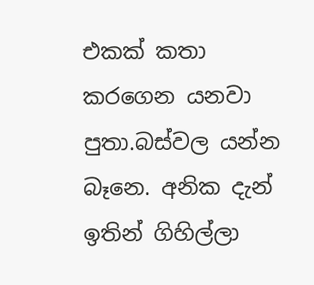එකක් කතා කරගෙන යනවා පුතා.බස්වල යන්න බෑනෙ. අනික දැන් ඉතින් ගිහිල්ලා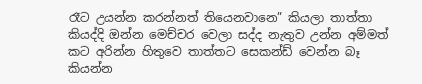රෑට උයන්න කරන්නත් තියෙනවානෙ” කියලා තාත්තා කියද්දි ඔන්න මෙච්චර වෙලා සද්ද නැතුව උන්න අම්මත් කට අරින්න හිතුවෙ තාත්තට සෙකන්ඩ් වෙන්න බෑ කියන්න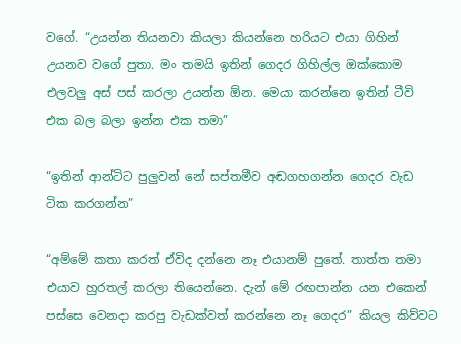වගේ. “උයන්න තියනවා කියලා කියන්නෙ හරියට එයා ගිහින් උයනව වගේ පුතා. මං තමයි ඉතින් ගෙදර ගිහිල්ල ඔක්කොම එලවලු අස් පස් කරලා උයන්න ඕන. මෙයා කරන්නෙ ඉතින් ටීවි එක බල බලා ඉන්න එක තමා”

“ඉතින් ආන්ටිට පුලුවන් නේ සප්තමීව අඬගහගන්න ගෙදර වැඩ ටික කරගන්න”

“අම්මේ කතා කරත් ඒවිද දන්නෙ නෑ එයානම් පුතේ. තාත්ත තමා එයාව හුරතල් කරලා තියෙන්නෙ. දැන් මේ රඟපාන්න යන එකෙන් පස්සෙ වෙනදා කරපු වැඩක්වත් කරන්නෙ නෑ ගෙදර” කියල කිව්වට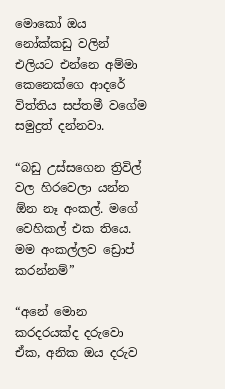මොකෝ ඔය නෝක්කඩු වලින් එලියට එන්නෙ අම්මා කෙනෙක්ගෙ ආදරේ විත්තිය සප්තමී වගේම සමුද්‍රත් දන්නවා.

“බඩු උස්සගෙන ත්‍රිවිල් වල හිරවෙලා යන්න ඕන නෑ අංකල්. මගේ වෙහිකල් එක තියෙ. මම අංකල්ලව ඩ්‍රොප් කරන්නම්”

“අනේ මොන කරදරයක්ද දරුවො ඒක, අනික ඔය දරුව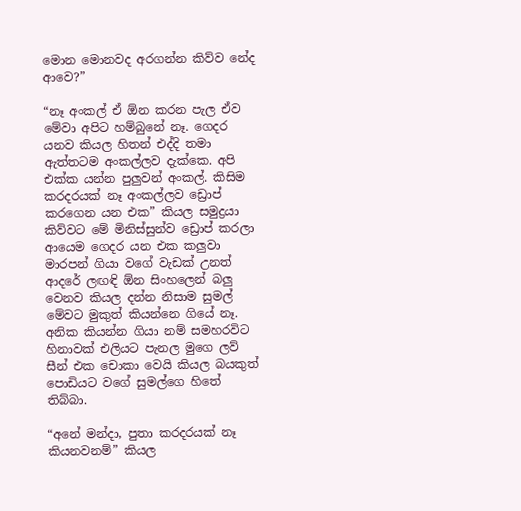මොන මොනවද අරගන්න කිව්ව නේද ආවෙ?”

“නෑ අංකල් ඒ ඕන කරන පැල ඒව මේවා අපිට හම්බුනේ නෑ. ගෙදර යනව කියල හිතන් එද්දි තමා ඇත්තටම අංකල්ලව දැක්කෙ. අපි එක්ක යන්න පුලුවන් අංකල්. කිසිම කරදරයක් නෑ අංකල්ලව ඩ්‍රොප් කරගෙන යන එක” කියල සමුද්‍රයා කිව්වට මේ මිනිස්සුන්ව ඩ්‍රොප් කරලා ආයෙම ගෙදර යන එක කලුවා මාරපන් ගියා වගේ වැඩක් උනත් ආදරේ ලඟඳි ඕන සිංහලෙන් බලු වෙනව කියල දන්න නිසාම සුමල් මේවට මුකුත් කියන්නෙ ගියේ නෑ. අනික කියන්න ගියා නම් සමහරවිට හිනාවක් එලියට පැනල මුගෙ ලව් සීන් එක චොකා වෙයි කියල බයකුත් පොඩියට වගේ සුමල්ගෙ හිතේ තිබ්බා.

“අනේ මන්දා, පුතා කරදරයක් නෑ කියනවනම්” කියල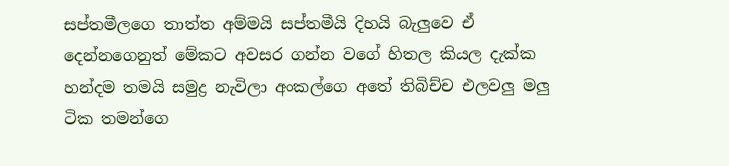සප්තමීලගෙ තාත්ත අම්මයි සප්තමීයි දිහයි බැලුවෙ ඒ දෙන්නගෙනුත් මේකට අවසර ගන්න වගේ හිතල කියල දැක්ක හන්දම තමයි සමුද්‍ර නැවිලා අංකල්ගෙ අතේ තිබිච්ච එලවලු මලු ටික තමන්ගෙ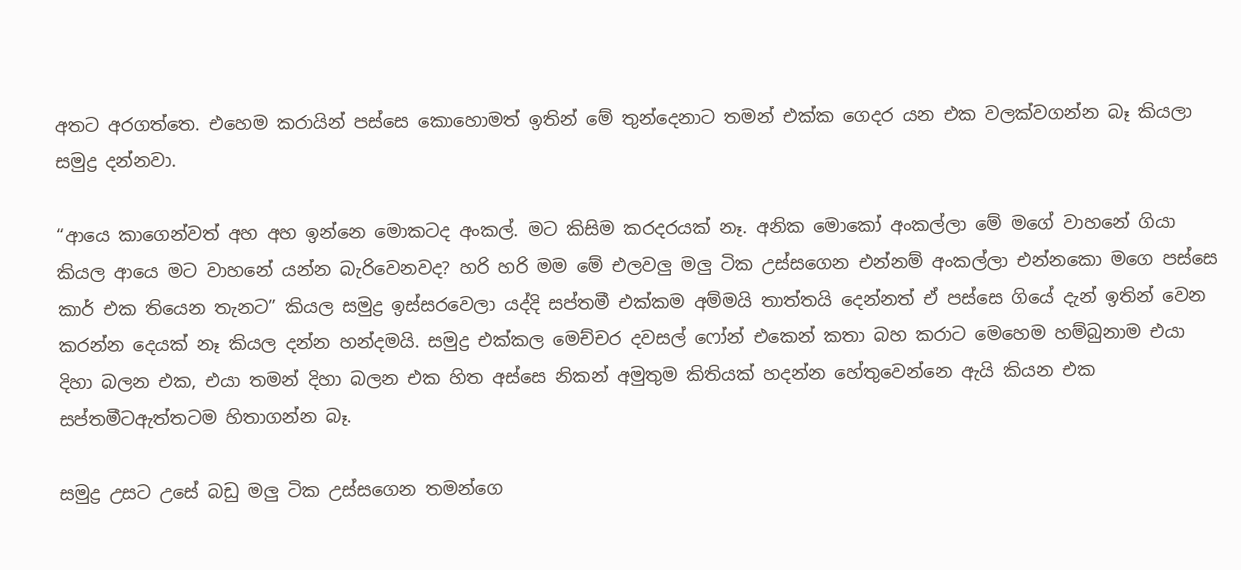අතට අරගත්තෙ. එහෙම කරායින් පස්සෙ කොහොමත් ඉතින් මේ තුන්දෙනාට තමන් එක්ක ගෙදර යන එක වලක්වගන්න බෑ කියලා සමුද්‍ර දන්නවා.

“ආයෙ කාගෙන්වත් අහ අහ ඉන්නෙ මොකටද අංකල්. මට කිසිම කරදරයක් නෑ. අනික මොකෝ අංකල්ලා මේ මගේ වාහනේ ගියා කියල ආයෙ මට වාහනේ යන්න බැරිවෙනවද? හරි හරි මම මේ එලවලු මලු ටික උස්සගෙන එන්නම් අංකල්ලා එන්නකො මගෙ පස්සෙ කාර් එක තියෙන තැනට” කියල සමුද්‍ර ඉස්සරවෙලා යද්දි සප්තමී එක්කම අම්මයි තාත්තයි දෙන්නත් ඒ පස්සෙ ගියේ දැන් ඉතින් වෙන කරන්න දෙයක් නෑ කියල දන්න හන්දමයි. සමුද්‍ර එක්කල මෙච්චර දවසල් ෆෝන් එකෙන් කතා බහ කරාට මෙහෙම හම්බුනාම එයා දිහා බලන එක, එයා තමන් දිහා බලන එක හිත අස්සෙ නිකන් අමුතුම කිතියක් හදන්න හේතුවෙන්නෙ ඇයි කියන එක සප්තමීටඇත්තටම හිතාගන්න බෑ.

සමුද්‍ර උසට උසේ බඩු මලු ටික උස්සගෙන තමන්ගෙ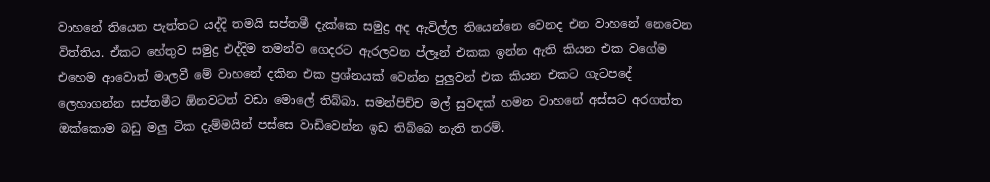වාහනේ තියෙන පැත්තට යද්දි තමයි සප්තමී දැක්කෙ සමුද්‍ර අද ඇවිල්ල තියෙන්නෙ වෙනද එන වාහනේ නෙවෙන විත්තිය. ඒකට හේතුව සමුද්‍ර එද්දිම තමන්ව ගෙදරට ඇරලවන ප්ලෑන් එකක ඉන්න ඇති කියන එක වගේම එහෙම ආවොත් මාලවී මේ වාහනේ දකින එක ප්‍රශ්නයක් වෙන්න පුලුවන් එක කියන එකට ගැටපදේ ලෙහාගන්න සප්තමීට ඕනවටත් වඩා මොලේ තිබ්බා. සමන්පිච්ච මල් සුවඳක් හමන වාහනේ අස්සට අරගත්ත ඔක්කොම බඩු මලු ටික දැම්මයින් පස්සෙ වාඩිවෙන්න ඉඩ තිබ්බෙ නැති තරම්.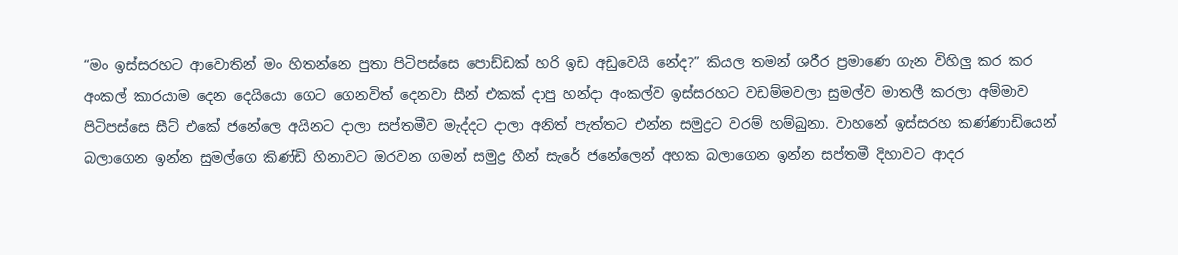“මං ඉස්සරහට ආවොතින් මං හිතන්නෙ පුතා පිටිපස්සෙ පොඩ්ඩක් හරි ඉඩ අඩුවෙයි නේද?” කියල තමන් ශරීර ප්‍රමාණෙ ගැන විහිලු කර කර අංකල් කාරයාම දෙන දෙයියො ගෙට ගෙනවිත් දෙනවා සීන් එකක් දාපු හන්දා අංකල්ව ඉස්සරහට වඩම්මවලා සුමල්ව මාතලී කරලා අම්මාව පිටිපස්සෙ සීට් එකේ ජනේලෙ අයිනට දාලා සප්තමීව මැද්දට දාලා අනිත් පැත්තට එන්න සමුද්‍රට වරම් හම්බුනා. වාහනේ ඉස්සරහ කණ්ණාඩියෙන් බලාගෙන ඉන්න සුමල්ගෙ කිණ්ඩි හිනාවට ඔරවන ගමන් සමුද්‍ර හීන් සැරේ ජනේලෙන් අහක බලාගෙන ඉන්න සප්තමී දිහාවට ආදර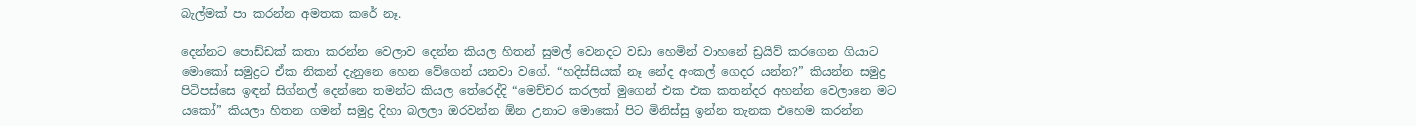බැල්මක් පා කරන්න අමතක කරේ නෑ.

දෙන්නට පොඩ්ඩක් කතා කරන්න වෙලාව දෙන්න කියල හිතන් සුමල් වෙනදට වඩා හෙමින් වාහනේ ඩ්‍රයිව් කරගෙන ගියාට මොකෝ සමුද්‍රට ඒක නිකන් දැනුනෙ හෙන වේගෙන් යනවා වගේ. “හදිස්සියක් නෑ නේද අංකල් ගෙදර යන්න?” කියන්න සමුද්‍ර පිටිපස්සෙ ඉඳන් සිග්නල් දෙන්නෙ තමන්ට කියල තේරෙද්දි “මෙච්චර කරලත් මුගෙන් එක එක කතන්දර අහන්න වෙලානෙ මට යකෝ” කියලා හිතන ගමන් සමුද්‍ර දිහා බලලා ඔරවන්න ඕන උනාට මොකෝ පිට මිනිස්සු ඉන්න තැනක එහෙම කරන්න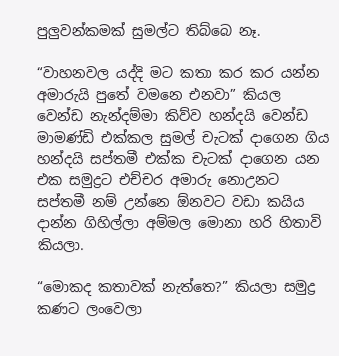පුලුවන්කමක් සුමල්ට තිබ්බෙ නෑ.

“වාහනවල යද්දි මට කතා කර කර යන්න අමාරුයි පුතේ වමනෙ එනවා” කියල වෙන්ඩ නැන්දම්මා කිව්ව හන්දයි වෙන්ඩ මාමණ්ඩි එක්කල සුමල් චැටක් දාගෙන ගිය හන්දයි සප්තමී එක්ක චැටක් දාගෙන යන එක සමුද්‍රට එච්චර අමාරු නොඋනට සප්තමී නම් උන්නෙ ඕනවට වඩා කයිය දාන්න ගිහිල්ලා අම්මල මොනා හරි හිතාවි කියලා.

“මොකද කතාවක් නැත්තෙ?” කියලා සමුද්‍ර කණට ලංවෙලා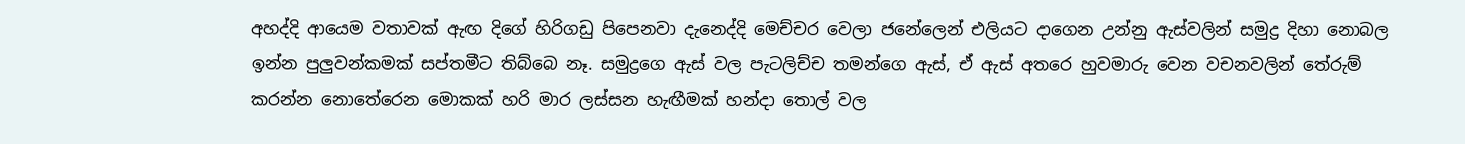අහද්දි ආයෙම වතාවක් ඇඟ දිගේ හිරිගඩු පිපෙනවා දැනෙද්දි මෙච්චර වෙලා ජනේලෙන් එලියට දාගෙන උන්නු ඇස්වලින් සමුද්‍ර දිහා නොබල ඉන්න පුලුවන්කමක් සප්තමීට තිබ්බෙ නෑ. සමුද්‍රගෙ ඇස් වල පැටලිච්ච තමන්ගෙ ඇස්, ඒ ඇස් අතරෙ හුවමාරු වෙන වචනවලින් තේරුම් කරන්න නොතේරෙන මොකක් හරි මාර ලස්සන හැඟීමක් හන්දා තොල් වල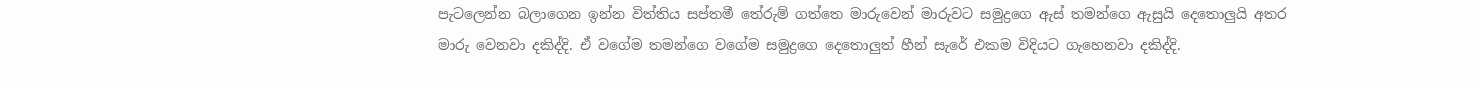පැටලෙන්න බලාගෙන ඉන්න විත්තිය සප්තමී තේරුම් ගත්තෙ මාරුවෙන් මාරුවට සමුද්‍රගෙ ඇස් තමන්ගෙ ඇසුයි දෙතොලුයි අතර මාරු වෙනවා දකිද්දි. ඒ වගේම තමන්ගෙ වගේම සමුද්‍රගෙ දෙතොලුත් හීන් සැරේ එකම විදියට ගැහෙනවා දකිද්දි.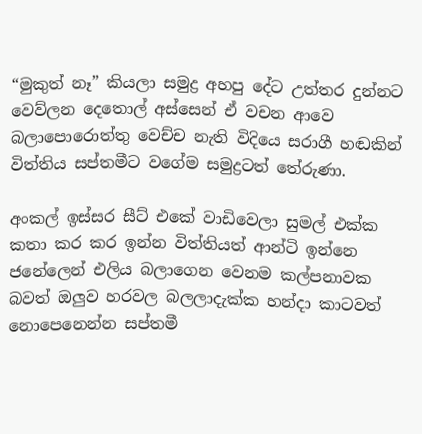“මුකුත් නෑ” කියලා සමුද්‍ර අහපු දේට උත්තර දුන්නට වෙව්ලන දෙතොල් අස්සෙන් ඒ වචන ආවෙ බලාපොරොත්තු වෙච්ච නැති විදියෙ සරාගී හඬකින් විත්තිය සප්තමීට වගේම සමුද්‍රටත් තේරුණා.

අංකල් ඉස්සර සීට් එකේ වාඩිවෙලා සුමල් එක්ක කතා කර කර ඉන්න විත්තියත් ආන්ටි ඉන්නෙ ජනේලෙන් එලිය බලාගෙන වෙනම කල්පනාවක බවත් ඔලුව හරවල බලලාදැක්ක හන්දා කාටවත් නොපෙනෙන්න සප්තමී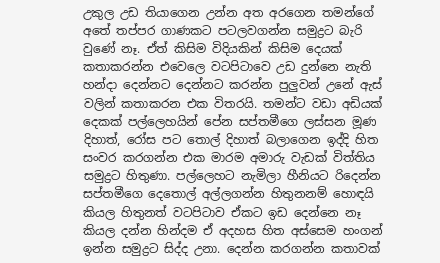උකුල උඩ තියාගෙන උන්න අත අරගෙන තමන්ගේ අතේ තප්පර ගාණකට පටලවගන්න සමුද්‍රට බැරි වුණේ නෑ. ඒත් කිසිම විදියකින් කිසිම දෙයක් කතාකරන්න එවෙලෙ වටපිටාවෙ උඩ දුන්නෙ නැති හන්දා දෙන්නට දෙන්නට කරන්න පුලුවන් උනේ ඇස් වලින් කතාකරන එක විතරයි. තමන්ට වඩා අඩියක් දෙකක් පල්ලෙහයින් පේන සප්තමීගෙ ලස්සන මූණ දිහාත්, රෝස පට තොල් දිහාත් බලාගෙන ඉද්දි හිත සංවර කරගන්න එක මාරම අමාරු වැඩක් විත්තිය සමුද්‍රට හිතුණා. පල්ලෙහට නැමිලා හීනියට රිදෙන්න සප්තමීගෙ දෙතොල් අල්ලගන්න හිතුනනම් හොඳයි කියල හිතුනත් වටපිටාව ඒකට ඉඩ දෙන්නෙ නෑ කියල දන්න හින්දම ඒ අදහස හිත අස්සෙම හංගන් ඉන්න සමුද්‍රට සිද්ද උනා. දෙන්න කරගන්න කතාවක්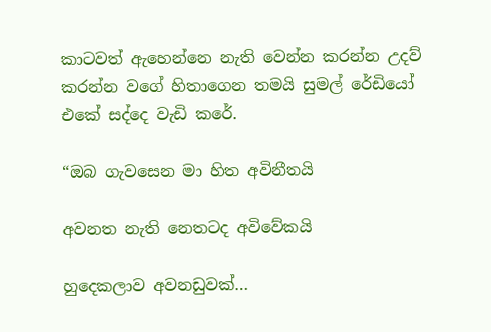කාටවත් ඇහෙන්නෙ නැති වෙන්න කරන්න උදව් කරන්න වගේ හිතාගෙන තමයි සුමල් රේඩියෝ එකේ සද්දෙ වැඩි කරේ.

“ඔබ ගැවසෙන මා හිත අවිනීතයි

අවනත නැති නෙතටද අවිවේකයි

හුදෙකලාව අවනඩුවක්…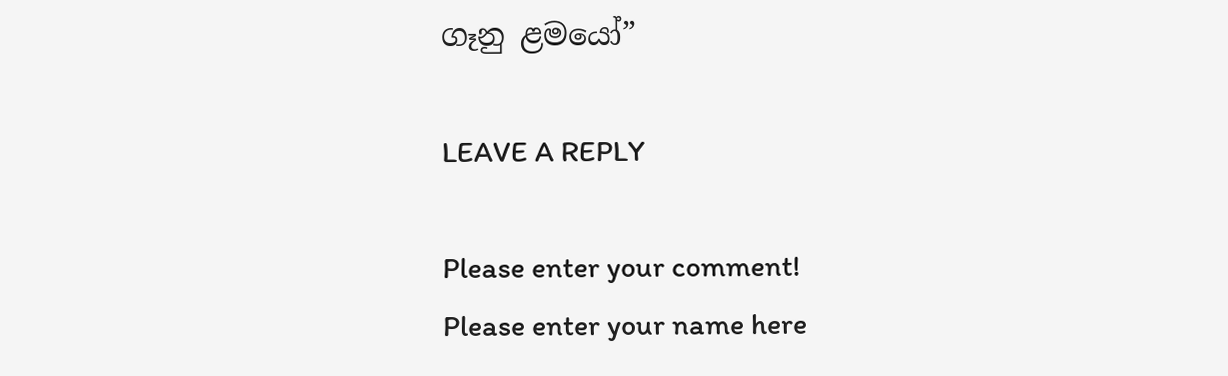ගෑනු ළමයෝ”

LEAVE A REPLY

Please enter your comment!
Please enter your name here